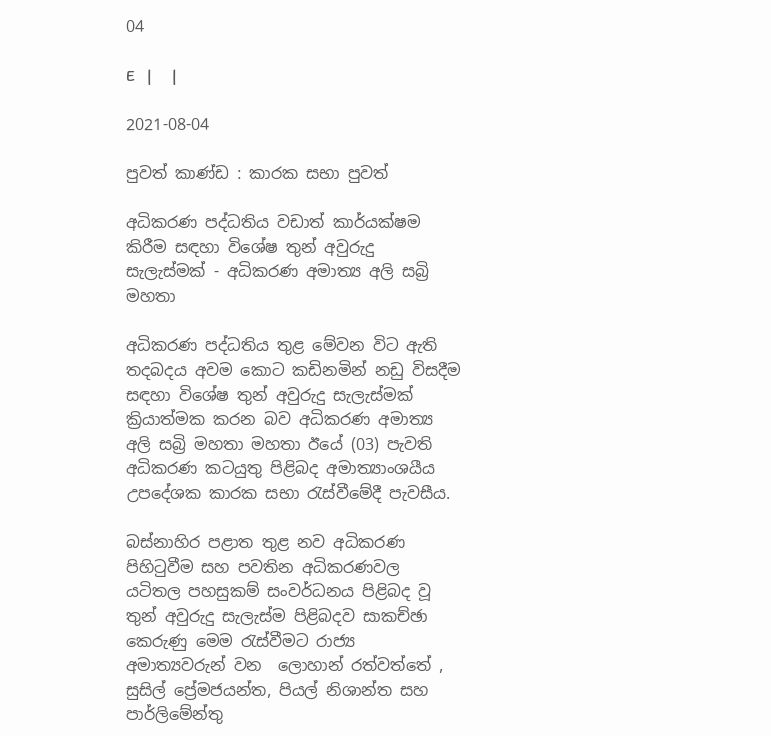04

E   |     |

2021-08-04

පුවත් කාණ්ඩ : කාරක සභා පුවත්

අධිකරණ පද්ධතිය වඩාත් කාර්යක්ෂම කිරීම සඳහා විශේෂ තුන් අවුරුදු සැලැස්මක් - අධිකරණ අමාත්‍ය අලි සබ්‍රි මහතා

අධිකරණ පද්ධතිය තුළ මේවන විට ඇති තදබදය අවම කොට කඩිනමින් නඩු විසදීම සඳහා විශේෂ තුන් අවුරුදු සැලැස්මක් ක්‍රියාත්මක කරන බව අධිකරණ අමාත්‍ය අලි සබ්‍රි මහතා මහතා ඊයේ (03) පැවති අධිකරණ කටයුතු පිළිබද අමාත්‍යාංශයීය උපදේශක කාරක සභා රැස්වීමේදී පැවසීය.

බස්නාහිර පළාත තුළ නව අධිකරණ පිහිටුවීම සහ පවතින අධිකරණවල යටිතල පහසුකම් සංවර්ධනය පිළිබද වූ තුන් අවුරුදු සැලැස්ම පිළිබදව සාකච්ඡා කෙරුණු මෙම රැස්වීමට රාජ්‍ය අමාත්‍යවරුන් වන  ලොහාන් රත්වත්තේ , සුසිල් ප්‍රේමජයන්ත, පියල් නිශාන්ත සහ පාර්ලිමේන්තු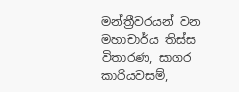මන්ත්‍රීවරයන් වන  මහාචාර්ය තිස්ස විතාරණ, සාගර කාරියවසම්,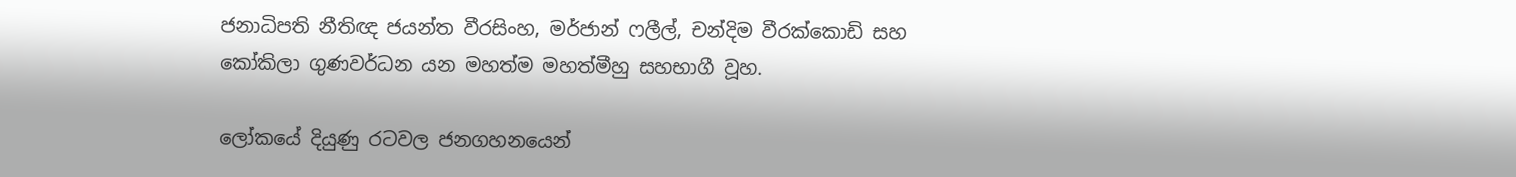ජනාධිපති නීතිඥ ජයන්ත වීරසිංහ, මර්ජාන් ෆලීල්, චන්දිම වීරක්කොඩි සහ කෝකිලා ගුණවර්ධන යන මහත්ම මහත්මීහු සහභාගී වූහ.

ලෝකයේ දියුණු රටවල ජනගහනයෙන්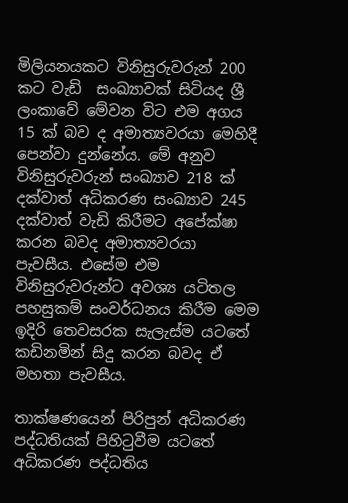මිලියනයකට විනිසුරුවරුන් 200 කට වැඩි  සංඛ්‍යාවක් සිටියද ශ්‍රී ලංකාවේ මේවන විට එම අගය 15 ක් බව ද අමාත්‍යවරයා මෙහිදී පෙන්වා දුන්නේය. මේ අනුව විනිසුරුවරුන් සංඛ්‍යාව 218 ක් දක්වාත් අධිකරණ සංඛ්‍යාව 245 දක්වාත් වැඩි කිරීමට අපේක්ෂා කරන බවද අමාත්‍යවරයා පැවසීය. එසේම එම විනිසුරුවරුන්ට අවශ්‍ය යටිතල පහසුකම් සංවර්ධනය කිරීම මෙම ඉදිරි තෙවසරක සැලැස්ම යටතේ කඩිනමින් සිදු කරන බවද ඒ මහතා පැවසීය.

තාක්ෂණයෙන් පිරිපුන් අධිකරණ පද්ධතියක් පිහිටුවීම යටතේ අධිකරණ පද්ධතිය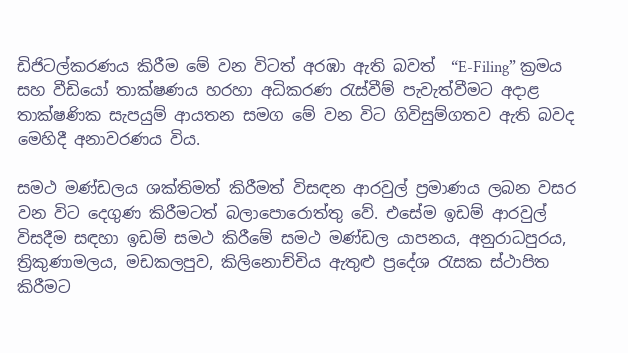ඩිජිටල්කරණය කිරීම මේ වන විටත් අරඹා ඇති බවත්  “E-Filing” ක්‍රමය සහ වීඩියෝ තාක්ෂණය හරහා අධිකරණ රැස්වීම් පැවැත්වීමට අදාළ තාක්ෂණික සැපයුම් ආයතන සමග මේ වන විට ගිවිසුම්ගතව ඇති බවද  මෙහිදී අනාවරණය විය.

සමථ මණ්ඩලය ශක්තිමත් කිරීමත් විසඳන ආරවුල් ප්‍රමාණය ලබන වසර වන විට දෙගුණ කිරීමටත් බලාපොරොත්තු වේ. එසේම ඉඩම් ආරවුල් විසදීම සඳහා ඉඩම් සමථ කිරීමේ සමථ මණ්ඩල යාපනය, අනුරාධපුරය, ත්‍රිකුණාමලය, මඩකලපුව, කිලිනොච්චිය ඇතුළු ප්‍රදේශ රැසක ස්ථාපිත කිරීමට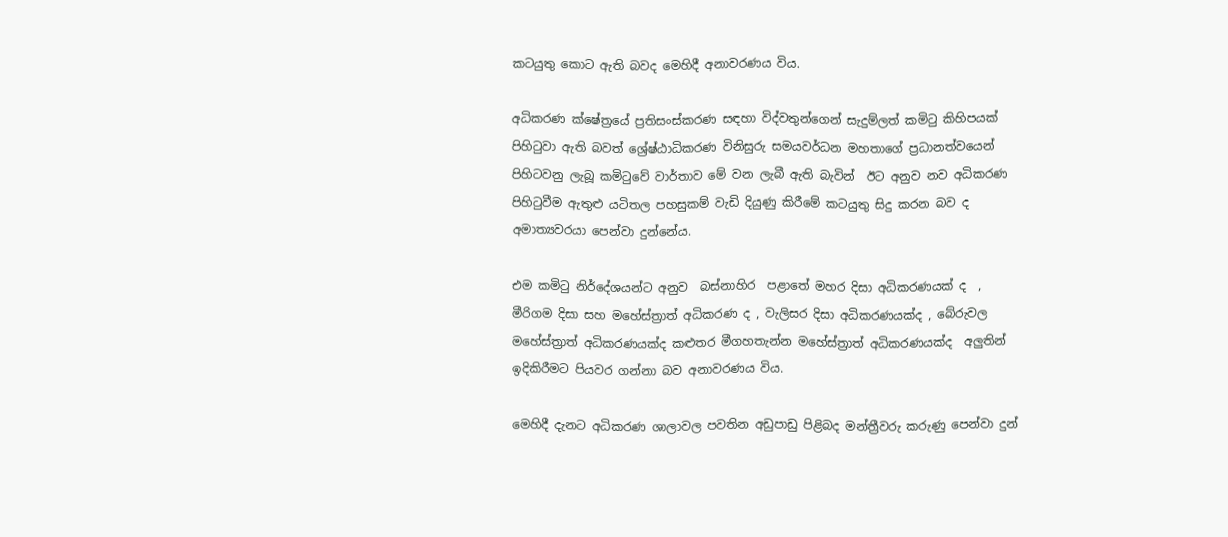කටයුතු කොට ඇති බවද මෙහිදී අනාවරණය විය.

අධිකරණ ක්ෂේත්‍රයේ ප්‍රතිසංස්කරණ සඳහා විද්වතුන්ගෙන් සැදුම්ලත් කමිටු කිහිපයක් පිහිටුවා ඇති බවත් ශ්‍රේෂ්ඨාධිකරණ විනිසුරු සමයවර්ධන මහතාගේ ප්‍රධානත්වයෙන් පිහිටවනු ලැබූ කමිටුවේ වාර්තාව මේ වන ලැබී ඇති බැවින්  ඊට අනුව නව අධිකරණ පිහිටුවීම ඇතුළු යටිතල පහසුකම් වැඩි දියුණු කිරීමේ කටයුතු සිදු කරන බව ද අමාත්‍යවරයා පෙන්වා දුන්නේය.

එම කමිටු නිර්දේශයන්ට අනුව  බස්නාහිර  පළාතේ මහර දිසා අධිකරණයක් ද  , මීරිගම දිසා සහ මහේස්ත්‍රාත් අධිකරණ ද , වැලිසර දිසා අධිකරණයක්ද , බේරුවල මහේස්ත්‍රාත් අධිකරණයක්ද කළුතර මීගහතැන්න මහේස්ත්‍රාත් අධිකරණයක්ද  අලුතින් ඉදිකිරීමට පියවර ගන්නා බව අනාවරණය විය.

මෙහිදී දැනට අධිකරණ ශාලාවල පවතින අඩුපාඩු පිළිබද මන්ත්‍රීවරු කරුණු පෙන්වා දුන්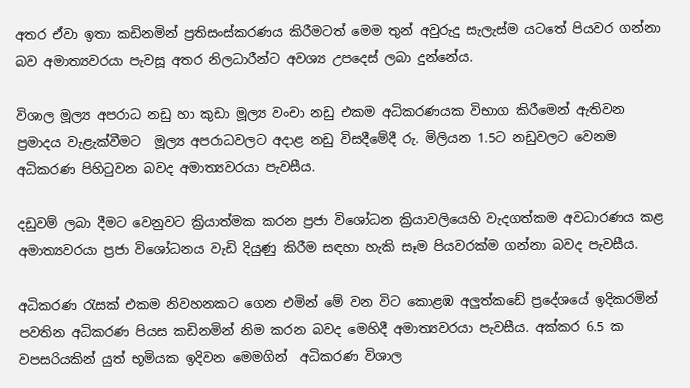අතර ඒවා ඉතා කඩිනමින් ප්‍රතිසංස්කරණය කිරීමටත් මෙම තුන් අවුරුදු සැලැස්ම යටතේ පියවර ගන්නා බව අමාත්‍යවරයා පැවසූ අතර නිලධාරීන්ට අවශ්‍ය උපදෙස් ලබා දුන්නේය.

විශාල මූල්‍ය අපරාධ නඩු හා කුඩා මූල්‍ය වංචා නඩු එකම අධිකරණයක විභාග කිරීමෙන් ඇතිවන ප්‍රමාදය වැළැක්වීමට  මූල්‍ය අපරාධවලට අදාළ නඩු විසදීමේදී රු. මිලියන 1.5ට නඩුවලට වෙනම අධිකරණ පිහිටුවන බවද අමාත්‍යවරයා පැවසීය.

දඩුවම් ලබා දීමට වෙනුවට ක්‍රියාත්මක කරන ප්‍රජා විශෝධන ක්‍රියාවලියෙහි වැදගත්කම අවධාරණය කළ අමාත්‍යවරයා ප්‍රජා විශෝධනය වැඩි දියුණු කිරීම සඳහා හැකි සෑම පියවරක්ම ගන්නා බවද පැවසීය.

අධිකරණ රැසක් එකම නිවහනකට ගෙන එමින් මේ වන විට කොළඹ අලුත්කඩේ ප්‍රදේශයේ ඉදිකරමින් පවතින අධිකරණ පියස කඩිනමින් නිම කරන බවද මෙහිදී අමාත්‍යවරයා පැවසීය. අක්කර 6.5 ක වපසරියකින් යුත් භූමියක ඉදිවන මෙමගින්  අධිකරණ විශාල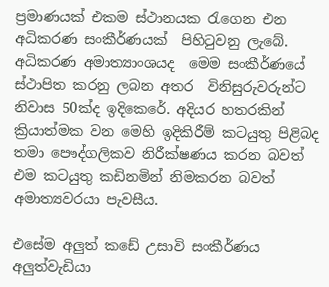ප්‍රමාණයක් එකම ස්ථානයක රැගෙන එන අධිකරණ සංකීර්ණයක්  පිහිටුවනු ලැබේ. අධිකරණ අමාත්‍යාංශයද  මෙම සංකීර්ණයේ ස්ථාපිත කරනු ලබන අතර  විනිසුරුවරුන්ට නිවාස 50ක්ද ඉදිකෙරේ. අදියර හතරකින් ක්‍රියාත්මක වන මෙහි ඉදිකිරීම් කටයුතු පිළිබද තමා පෞද්ගලිකව නිරීක්ෂණය කරන බවත් එම කටයුතු කඩිනමින් නිමකරන බවත් අමාත්‍යවරයා පැවසීය.

එසේම අලුත් කඩේ උසාවි සංකීර්ණය අලුත්වැඩියා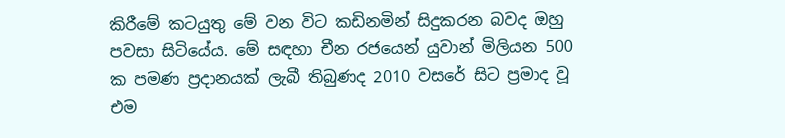කිරීමේ කටයුතු මේ වන විට කඩිනමින් සිදුකරන බවද ඔහු පවසා සිටියේය. මේ සඳහා චීන රජයෙන් යුවාන් මිලියන 500 ක පමණ ප්‍රදානයක් ලැබී තිබුණද 2010 වසරේ සිට ප්‍රමාද වූ එම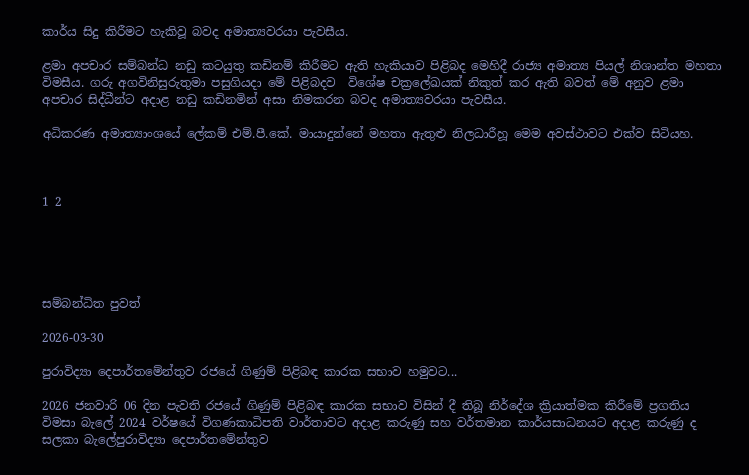කාර්ය සිදු කිරීමට හැකිවූ බවද අමාත්‍යවරයා පැවසීය.

ළමා අපචාර සම්බන්ධ නඩු කටයුතු කඩිනම් කිරීමට ඇති හැකියාව පිළිබද මෙහිදී රාජ්‍ය අමාත්‍ය පියල් නිශාන්ත මහතා විමසීය. ගරු අගවිනිසුරුතුමා පසුගියදා මේ පිළිබදව  විශේෂ චක්‍රලේඛයක් නිකුත් කර ඇති බවත් මේ අනුව ‍ළමා අපචාර සිද්ධීන්ට අදාළ නඩු කඩිනමින් අසා නිමකරන බවද ‍අමාත්‍යවරයා පැවසීය.

අධිකරණ අමාත්‍යාංශයේ ලේකම් එම්.පී.කේ. මායාදුන්නේ මහතා ඇතුළු නිලධාරීහූ මෙම අවස්ථාවට එක්ව සිටියහ.



1 2





සම්බන්ධිත පුවත්

2026-03-30

පුරාවිද්‍යා දෙපාර්තමේන්තුව රජයේ ගිණුම් පිළිබඳ කාරක සභාව හමුවට...

2026 ජනවාරි 06 දින පැවති රජයේ ගිණුම් පිළිබඳ කාරක සභාව විසින් දී තිබූ නිර්දේශ ක්‍රියාත්මක කිරීමේ ප්‍රගතිය විමසා බැලේ 2024 වර්ෂයේ විගණකාධිපති වාර්තාවට අදාළ කරුණු සහ වර්තමාන කාර්යසාධනයට අදාළ කරුණු ද සලකා බැලේපුරාවිද්‍යා දෙපාර්තමේන්තුව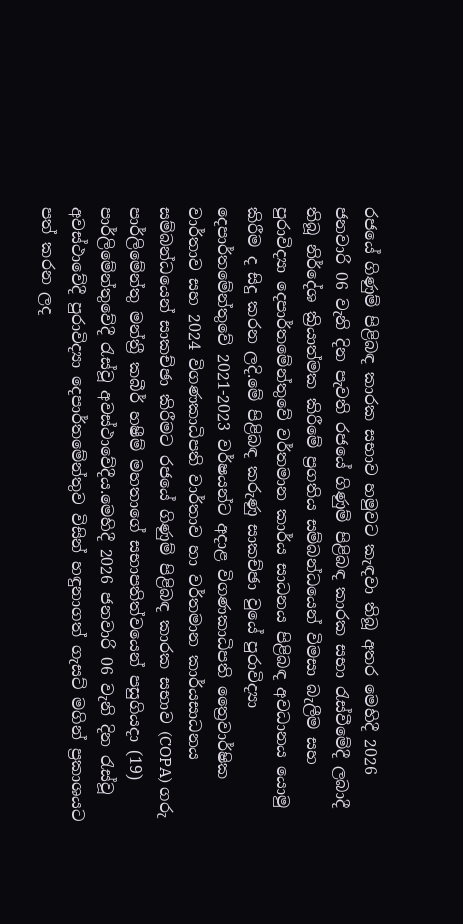රජයේ ගිණුම් පිළිබඳ කාරක සභාව හමුවට කැඳවා තිබූ අතර මෙහිදී 2026 ජනවාරි 06 වැනි දින පැවති රජයේ ගිණුම් පිළිබඳ කාරක සභා රැස්වීමේදී ලබාදී තිබූ නිර්දේශ ක්‍රියාත්මක කිරීමේ ප්‍රගතිය සම්බන්ධයෙන් විමසා බැලීම සහ පුරාවිද්‍යා දෙපාර්තමේන්තුවේ වර්තමාන කාර්ය සාධනය පිළිබඳ අවධානය යොමු කිරීම ද සිදු කරන ලදි.මේ පිළිබඳ කරුණු සාකච්ඡා වුයේ පුරාවිද්‍යා දෙපාර්තමේන්තුවේ 2021-2023 වර්ෂයන්ට අදාළ විගණකාධිපති ත්‍රෛවාර්ෂික වාර්තාව සහ 2024 විගණකාධිපති වාර්තාව හා වර්තමාන කාර්යසාධනය සම්බන්ධයෙන් සාකච්ඡා කිරීමට රජයේ ගිණුම් පිළිබඳ කාරක සභාව (COPA) ගරු පාර්ලිමේන්තු මන්ත්‍රී කබීර් හෂීම් මහතාගේ සභාපතිත්වයෙන් පසුගියදා (19) පාර්ලිමේන්තුවේදී රැස්වූ අවස්ථාවේදීය.මෙහිදී 2026 ජනවාරි 06 වැනි දින රැස්වූ අවස්ථාවේදී පුරාවිද්‍යා දෙපාර්තමේන්තුව විසින් හඳුනාගත් ගැසට් මගින් ප්‍රකාශයට පත් කරන ලද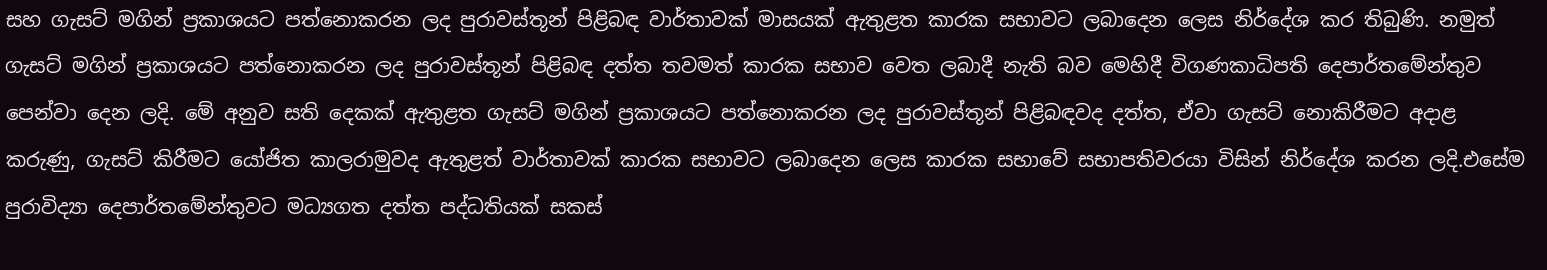සහ ගැසට් මගින් ප්‍රකාශයට පත්නොකරන ලද පුරාවස්තූන් පිළිබඳ වාර්තාවක් මාසයක් ඇතුළත කාරක සභාවට ලබාදෙන ලෙස නිර්දේශ කර තිබුණි. නමුත් ගැසට් මගින් ප්‍රකාශයට පත්නොකරන ලද පුරාවස්තූන් පිළිබඳ දත්ත තවමත් කාරක සභාව වෙත ලබාදී නැති බව මෙහිදී විගණකාධිපති දෙපාර්තමේන්තුව පෙන්වා දෙන ලදි. මේ අනුව සති දෙකක් ඇතුළත ගැසට් මගින් ප්‍රකාශයට පත්නොකරන ලද පුරාවස්තූන් පිළිබඳවද දත්ත, ඒවා ගැසට් නොකිරීමට අදාළ කරුණු, ගැසට් කිරීමට යෝජිත කාලරාමුවද ඇතුළත් වාර්තාවක් කාරක සභාවට ලබාදෙන ලෙස කාරක සභාවේ සභාපතිවරයා විසින් නිර්දේශ කරන ලදි.එසේම පුරාවිද්‍යා දෙපාර්තමේන්තුවට මධ්‍යගත දත්ත පද්ධතියක් සකස්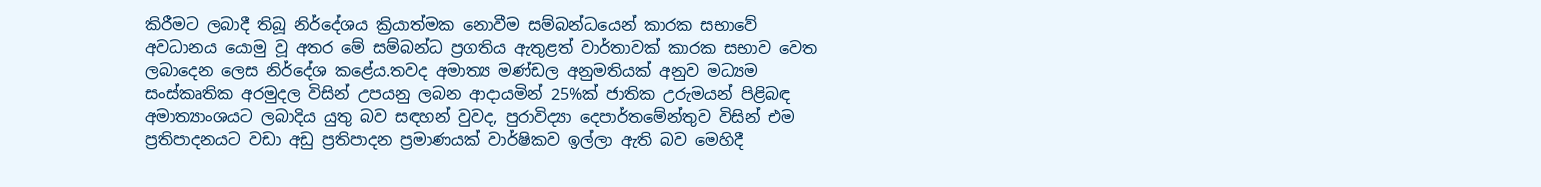කිරීමට ලබාදී තිබූ නිර්දේශය ක්‍රියාත්මක නොවීම සම්බන්ධයෙන් කාරක සභාවේ අවධානය යොමු වූ අතර මේ සම්බන්ධ ප්‍රගතිය ඇතුළත් වාර්තාවක් කාරක සභාව වෙත ලබාදෙන ලෙස නිර්දේශ කළේය.තවද අමාත්‍ය මණ්ඩල අනුමතියක් අනුව මධ්‍යම සංස්කෘතික අරමුදල විසින් උපයනු ලබන ආදායමින් 25%ක් ජාතික උරුමයන් පිළිබඳ අමාත්‍යාංශයට ලබාදිය යුතු බව සඳහන් වුවද, පුරාවිද්‍යා දෙපාර්තමේන්තුව විසින් එම ප්‍රතිපාදනයට වඩා අඩු ප්‍රතිපාදන ප්‍රමාණයක් වාර්ෂිකව ඉල්ලා ඇති බව මෙහිදී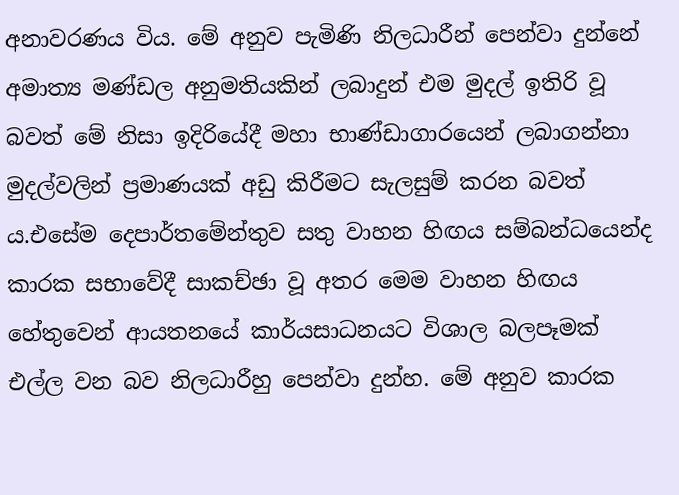අනාවරණය විය. මේ අනුව පැමිණි නිලධාරීන් පෙන්වා දුන්නේ අමාත්‍ය මණ්ඩල අනුමතියකින් ලබාදුන් එම මුදල් ඉතිරි වූ බවත් මේ නිසා ඉදිරියේදී මහා භාණ්ඩාගාරයෙන් ලබාගන්නා මුදල්වලින් ප්‍රමාණයක් අඩු කිරීමට සැලසුම් කරන බවත් ය.එසේම දෙපාර්තමේන්තුව සතු වාහන හිඟය සම්බන්ධයෙන්ද කාරක සභාවේදී සාකච්ඡා වූ අතර මෙම වාහන හිඟය හේතුවෙන් ආයතනයේ කාර්යසාධනයට විශාල බලපෑමක් එල්ල වන බව නිලධාරීහු පෙන්වා දුන්හ. මේ අනුව කාරක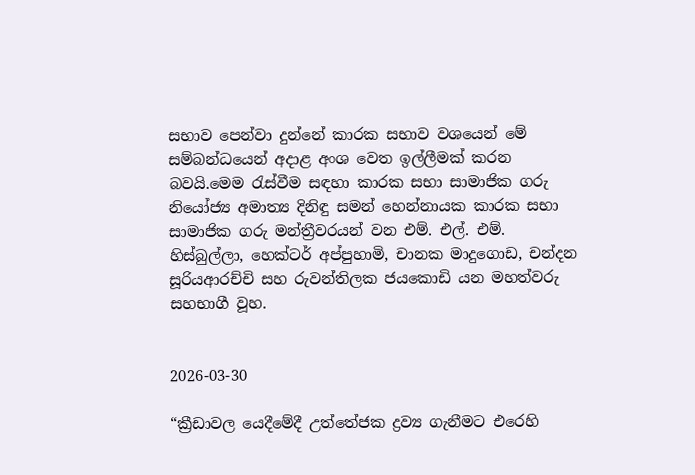සභාව පෙන්වා දුන්නේ කාරක සභාව වශයෙන් මේ සම්බන්ධයෙන් අදාළ අංශ වෙත ඉල්ලීමක් කරන බවයි.මෙම රැස්වීම සඳහා කාරක සභා සාමාජික ගරු නියෝජ්‍ය අමාත්‍ය දිනිඳු සමන් හෙන්නායක කාරක සභා සාමාජික ගරු මන්ත්‍රීවරයන් වන එම්. එල්. එම්. හිස්බුල්ලා, හෙක්ටර් අප්පුහාමි, චානක මාදුගොඩ, චන්දන සූරියආරච්චි සහ රුවන්තිලක ජයකොඩි යන මහත්වරු සහභාගී වූහ.


2026-03-30

“ක්‍රීඩාවල යෙදීමේදී උත්තේජක ද්‍රව්‍ය ගැනීමට එරෙහි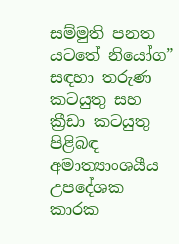සම්මුති පනත යටතේ නියෝග” සඳහා තරුණ කටයුතු සහ ක්‍රීඩා කටයුතු පිළිබඳ අමාත්‍යාංශයීය උපදේශක කාරක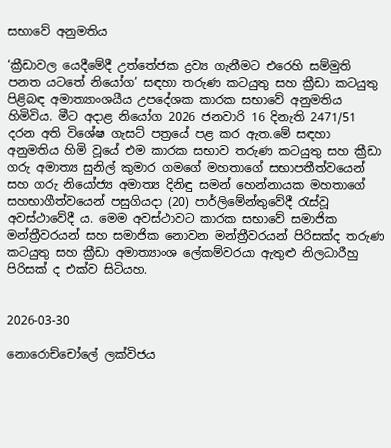සභාවේ අනුමතිය

‘ක්‍රීඩාවල යෙදීමේදී උත්තේජක ද්‍රව්‍ය ගැනීමට එරෙහි සම්මුති පනත යටතේ නියෝග’ සඳහා තරුණ කටයුතු සහ ක්‍රීඩා කටයුතු පිළිබඳ අමාත්‍යාංශයීය උපදේශක කාරක සභාවේ අනුමතිය හිමිවිය. මීට අදාළ නියෝග 2026 ජනවාරි 16 දිනැති 2471/51 දරන අති විශේෂ ගැසට් පත්‍රයේ පළ කර ඇත.මේ සඳහා අනුමතිය හිමි වූයේ එම කාරක සභාව තරුණ කටයුතු සහ ක්‍රීඩා ගරු අමාත්‍ය සුනිල් කුමාර ගමගේ මහතාගේ සභාපතීත්වයෙන් සහ ගරු නියෝජ්‍ය අමාත්‍ය දිනිඳු සමන් හෙන්නායක මහතාගේ සහභාගීත්වයෙන් පසුගියදා (20) පාර්ලිමේන්තුවේදී රැස්වූ අවස්ථාවේදී ය. මෙම අවස්ථාවට කාරක සභාවේ සමාජික මන්ත්‍රීවරයන් සහ සමාජික නොවන මන්ත්‍රීවරයන් පිරිසක්ද තරුණ කටයුතු සහ ක්‍රීඩා අමාත්‍යාංශ ලේකම්වරයා ඇතුළු නිලධාරීහු පිරිසක් ද එක්ව සිටියහ.


2026-03-30

නොරොච්චෝලේ ලක්විජය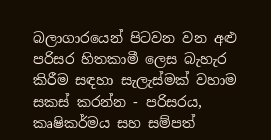බලාගාරයෙන් පිටවන වන අළු පරිසර හිතකාමී ලෙස බැහැර කිරීම සඳහා සැලැස්මක් වහාම සකස් කරන්න - පරිසරය, කෘෂිකර්මය සහ සම්පත්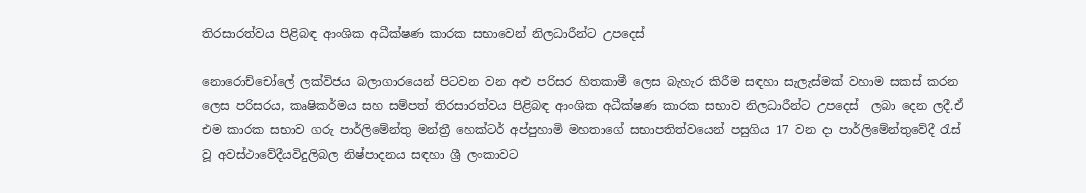තිරසාරත්වය පිළිබඳ ආංශික අධීක්ෂණ කාරක සභාවෙන් නිලධාරීන්ට උපදෙස්

නොරොච්චෝලේ ලක්විජය බලාගාරයෙන් පිටවන වන අළු පරිසර හිතකාමී ලෙස බැහැර කිරීම සඳහා සැලැස්මක් වහාම සකස් කරන ලෙස පරිසරය, කෘෂිකර්මය සහ සම්පත් තිරසාරත්වය පිළිබඳ ආංශික අධීක්ෂණ කාරක සභාව නිලධාරීන්ට උපදෙස්  ලබා දෙන ලදී.ඒ එම කාරක සභාව ගරු පාර්ලිමේන්තු මන්ත්‍රී හෙක්ටර් අප්පුහාමි මහතාගේ සභාපතිත්වයෙන් පසුගිය 17 වන දා පාර්ලිමේන්තුවේදී රැස් වූ අවස්ථාවේදීයවිදුලිබල නිෂ්පාදනය සඳහා ශ්‍රී ලංකාවට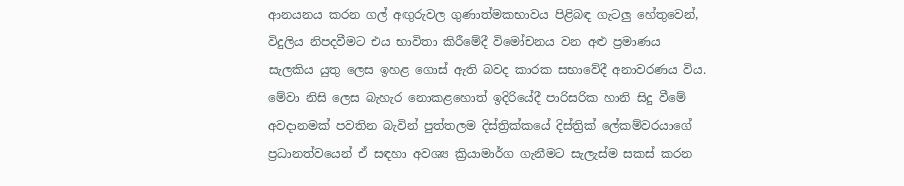ආනයනය කරන ගල් අඟුරුවල ගුණාත්මකභාවය පිළිබඳ ගැටලු හේතුවෙන්, විදුලිය නිපදවීමට එය භාවිතා කිරීමේදී විමෝචනය වන අළු ප්‍රමාණය සැලකිය යුතු ලෙස ඉහළ ගොස් ඇති බවද කාරක සභාවේදී අනාවරණය විය. මේවා නිසි ලෙස බැහැර නොකළහොත් ඉදිරියේදී පාරිසරික හානි සිදු වීමේ අවදානමක් පවතින බැවින් පුත්තලම දිස්ත්‍රික්කයේ දිස්ත්‍රික් ලේකම්වරයාගේ ප්‍රධානත්වයෙන් ඒ සඳහා අවශ්‍ය ක්‍රියාමාර්ග ගැනීමට සැලැස්ම සකස් කරන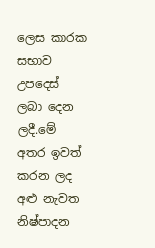ලෙස කාරක සභාව උපදෙස් ලබා දෙන ලදී.මේ අතර ඉවත් කරන ලද අළු නැවත නිෂ්පාදන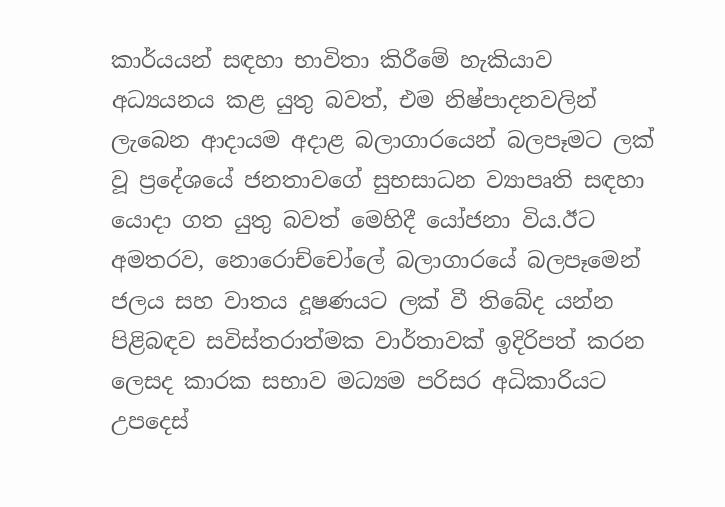කාර්යයන් සඳහා භාවිතා කිරීමේ හැකියාව අධ්‍යයනය කළ යුතු බවත්, එම නිෂ්පාදනවලින් ලැබෙන ආදායම අදාළ බලාගාරයෙන් බලපෑමට ලක් වූ ප්‍රදේශයේ ජනතාවගේ සුභසාධන ව්‍යාපෘති සඳහා යොදා ගත යුතු බවත් මෙහිදී යෝජනා විය.ඊට අමතරව, නොරොච්චෝලේ බලාගාරයේ බලපෑමෙන් ජලය සහ වාතය දූෂණයට ලක් වී තිබේද යන්න පිළිබඳව සවිස්තරාත්මක වාර්තාවක් ඉදිරිපත් කරන ලෙසද කාරක සභාව මධ්‍යම පරිසර අධිකාරියට උපදෙස්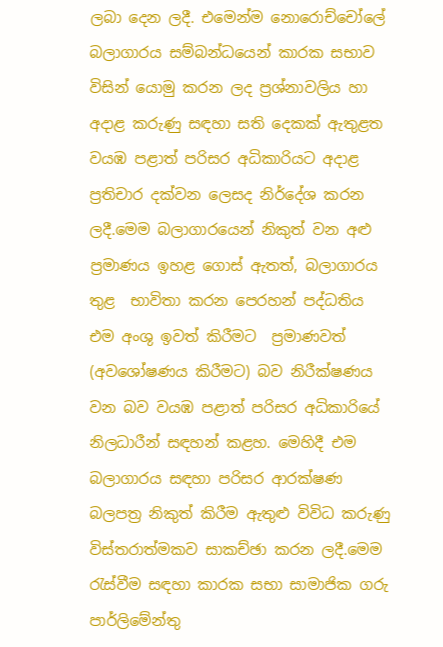ලබා දෙන ලදී. එමෙන්ම නොරොච්චෝලේ බලාගාරය සම්බන්ධයෙන් කාරක සභාව විසින් යොමු කරන ලද ප්‍රශ්නාවලිය හා අදාළ කරුණු සඳහා සති දෙකක් ඇතුළත වයඹ පළාත් පරිසර අධිකාරියට අදාළ ප්‍රතිචාර දක්වන ලෙසද නිර්දේශ කරන ලදී.මෙම බලාගාරයෙන් නිකුත් වන අළු ප්‍රමාණය ඉහළ ගොස් ඇතත්, බලාගාරය තුළ  භාවිතා කරන පෙරහන් පද්ධතිය  එම අංශු ඉවත් කිරීමට  ප්‍රමාණවත් (අවශෝෂණය කිරීමට) බව නිරීක්ෂණය වන බව වයඹ පළාත් පරිසර අධිකාරියේ නිලධාරීන් සඳහන් කළහ. මෙහිදී එම බලාගාරය සඳහා පරිසර ආරක්ෂණ බලපත්‍ර නිකුත් කිරීම ඇතුළු විවිධ කරුණු විස්තරාත්මකව සාකච්ඡා කරන ලදී.මෙම රැස්වීම සඳහා කාරක සභා සාමාජික ගරු පාර්ලිමේන්තු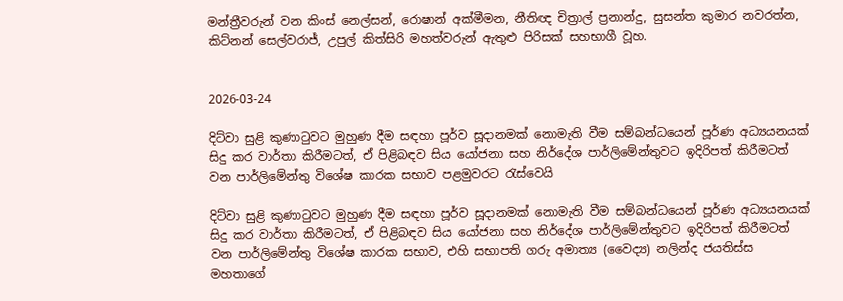මන්ත්‍රීවරුන් වන කිංස් නෙල්සන්, රොෂාන් අක්මීමන, නීතිඥ චිත්‍රාල් ප්‍රනාන්දු, සුසන්ත කුමාර නවරත්න, කිට්නන් සෙල්වරාජ්, උපුල් කිත්සිරි මහත්වරුන් ඇතුළු පිරිසක් සහභාගී වූහ.


2026-03-24

දිට්වා සුළි කුණාටුවට මුහුණ දීම සඳහා පූර්ව සූදානමක් නොමැති වීම සම්බන්ධයෙන් පූර්ණ අධ්‍යයනයක් සිදු කර වාර්තා කිරීමටත්, ඒ පිළිබඳව සිය යෝජනා සහ නිර්දේශ පාර්ලිමේන්තුවට ඉදිරිපත් කිරීමටත් වන පාර්ලිමේන්තු විශේෂ කාරක සභාව පළමුවරට රැස්වෙයි

දිට්වා සුළි කුණාටුවට මුහුණ දීම සඳහා පූර්ව සූදානමක් නොමැති වීම සම්බන්ධයෙන් පූර්ණ අධ්‍යයනයක් සිදු කර වාර්තා කිරීමටත්, ඒ පිළිබඳව සිය යෝජනා සහ නිර්දේශ පාර්ලිමේන්තුවට ඉදිරිපත් කිරීමටත් වන පාර්ලිමේන්තු විශේෂ කාරක සභාව, එහි සභාපති ගරු අමාත්‍ය (වෛද්‍ය) නලින්ද ජයතිස්ස මහතාගේ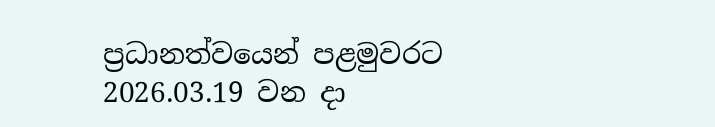ප්‍රධානත්වයෙන් පළමුවරට 2026.03.19 වන දා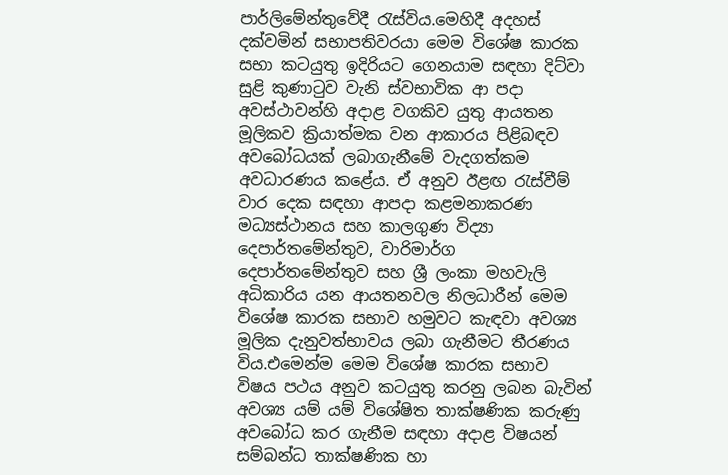පාර්ලිමේන්තුවේදී රැස්විය.මෙහිදී අදහස් දක්වමින් සභාපතිවරයා මෙම විශේෂ කාරක සභා කටයුතු ඉදිරියට ගෙනයාම සඳහා දිට්වා සුළි කුණාටුව වැනි ස්වභාවික ආ පදා අවස්ථාවන්හි අදාළ වගකිව යුතු ආයතන මූලිකව ක්‍රියාත්මක වන ආකාරය පිළිබඳව අවබෝධයක් ලබාගැනීමේ වැදගත්කම අවධාරණය කළේය. ඒ අනුව ඊළඟ රැස්වීම් වාර දෙක සඳහා ආපදා කළමනාකරණ මධ්‍යස්ථානය සහ කාලගුණ විද්‍යා දෙපාර්තමේන්තුව, වාරිමාර්ග දෙපාර්තමේන්තුව සහ ශ්‍රී ලංකා මහවැලි අධිකාරිය යන ආයතනවල නිලධාරීන් මෙම විශේෂ කාරක සභාව හමුවට කැඳවා අවශ්‍ය මූලික දැනුවත්භාවය ලබා ගැනීමට තීරණය විය.එමෙන්ම මෙම විශේෂ කාරක සභාව විෂය පථය අනුව කටයුතු කරනු ලබන බැවින්  අවශ්‍ය යම් යම් විශේෂිත තාක්ෂණික කරුණු අවබෝධ කර ගැනීම සඳහා අදාළ විෂයන් සම්බන්ධ තාක්ෂණික හා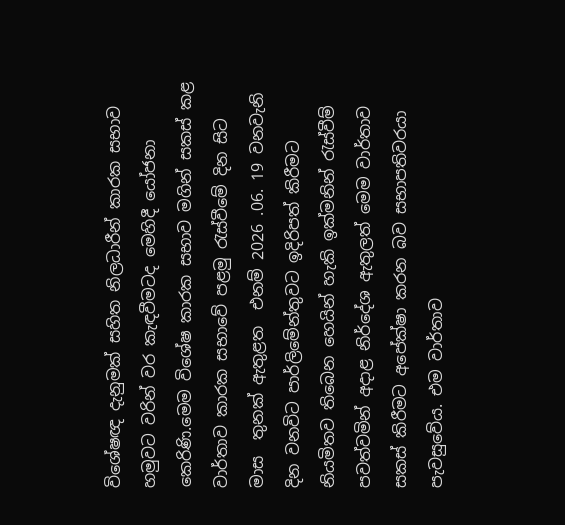විශේෂඥ දැනුමක් සහිත නිලධාරීන් කාරක සභාව හමුවට වරින් වර කැඳවීමටද මෙහිදී යෝජනා කෙරිණි.මෙම විශේෂ කාරක සභාව මගින් සකස් කළ වාර්තාව කාරක සභාවේ පළමු රැස්වීමේ දින සිට මාස  තුනක් ඇතුළත  එනම් 2026 .06. 19 වනවැනි දින වනවිට පාර්ලිමේන්තුවට ඉදිරිපත් කිරීමට නියමිතව තිබෙන හෙයින් හැකි ඉක්මනින් රැස්වීම් පවත්වමින් අදාළ නිර්දේශ ඇතුලත් මෙම වාර්තාව සකස් කිරීමට අපේක්ෂා කරන බව සභාපතිවරයා පැවසුවේය. එම වාර්තාව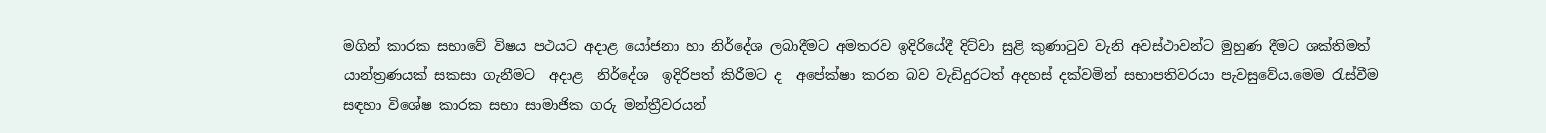මගින් කාරක සභාවේ විෂය පථයට අදාළ යෝජනා හා නිර්දේශ ලබාදීමට අමතරව ඉදිරියේදී දිට්වා සුළි කුණාටුව වැනි අවස්ථාවන්ට මුහුණ දීමට ශක්තිමත් යාන්ත්‍රණයක් සකසා ගැනීමට  අදාළ  නිර්දේශ  ඉදිරිපත් කිරීමට ද  අපේක්ෂා කරන බව වැඩිදුරටත් අදහස් දක්වමින් සභාපතිවරයා පැවසුවේය.මෙම රැස්වීම සඳහා විශේෂ කාරක සභා සාමාජික ගරු මන්ත්‍රීවරයන්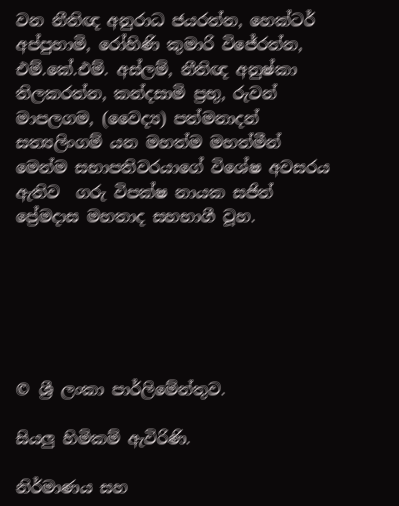වන නීතිඥ අනුරාධ ජයරත්න, හෙක්ටර් අප්පුහාමි, රෝහිණි කුමාරි විජේරත්න, එම්.කේ.එම්. අස්ලම්, නීතිඥ අනුෂ්කා තිලකරත්න, කන්දසාමි ප්‍රභු, රුවන් මාපලගම, (වෛද්‍ය) පත්මනාදන් සත්‍යලිංගම් යන මහත්ම මහත්මීන්  මෙන්ම සභාපතිවරයාගේ විශේෂ අවසරය ඇතිව  ගරු විපක්ෂ නායක සජිත් ප්‍රේමදාස මහතාද සහභාගී වූහ.






© ශ්‍රී ලංකා පාර්ලි‌මේන්තුව.

සියලු හිමිකම් ඇවිරිණි.

නිර්මාණය සහ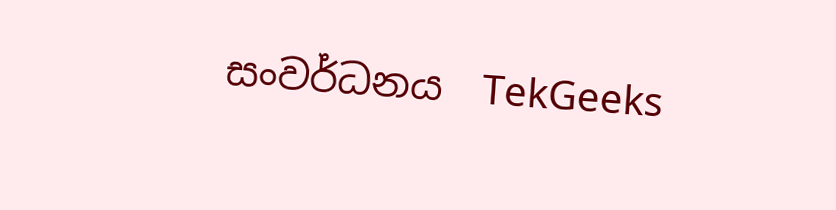සංවර්ධනය  TekGeeks